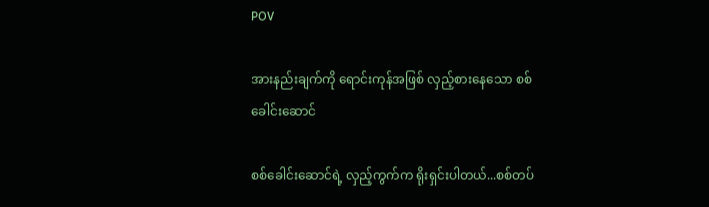POV

အားနည်းချက်ကို ရောင်းကုန်အဖြစ် လှည့်စားနေသော စစ်ခေါင်းဆောင်

စစ်ခေါင်းဆောင်ရဲ့ လှည့်ကွက်က ရိုးရှင်းပါတယ်...စစ်တပ်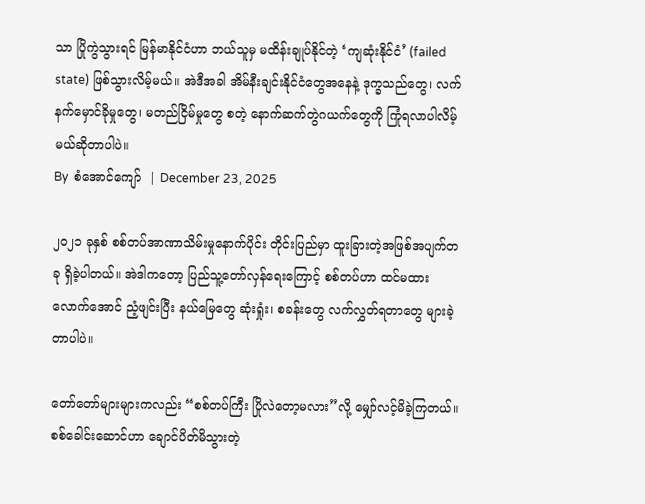သာ ပြိုကွဲသွားရင် မြန်မာနိုင်ငံဟာ ဘယ်သူမှ မထိန်းချုပ်နိုင်တဲ့ ‘ကျဆုံးနိုင်ငံ’ (failed state) ဖြစ်သွားလိမ့်မယ်။ အဲဒီအခါ အိမ်နီးချင်းနိုင်ငံတွေအနေနဲ့ ဒုက္ခသည်တွေ၊ လက်နက်မှောင်ခိုမှုတွေ၊ မတည်ငြိမ်မှုတွေ စတဲ့ နောက်ဆက်တွဲဂယက်တွေကို ကြုံရလာပါလိမ့်မယ်ဆိုတာပါပဲ။
By  စံအောင်ကျော်  | December 23, 2025

၂၀၂၁ ခုနှစ် စစ်တပ်အာဏာသိမ်းမှုနောက်ပိုင်း တိုင်းပြည်မှာ ထူးခြားတဲ့အဖြစ်အပျက်တခု ရှိခဲ့ပါတယ်။ အဲဒါကတော့ ပြည်သူ့တော်လှန်ရေးကြောင့် စစ်တပ်ဟာ ထင်မထားလောက်အောင် ညံ့ဖျင်းပြီး နယ်မြေတွေ ဆုံးရှုံး၊ စခန်းတွေ လက်လွှတ်ရတာတွေ များခဲ့တာပါပဲ။

တော်တော်များများကလည်း “စစ်တပ်ကြီး ပြိုလဲတော့မလား”လို့ မျှော်လင့်မိခဲ့ကြတယ်။ စစ်ခေါင်းဆောင်ဟာ ချောင်ပိတ်မိသွားတဲ့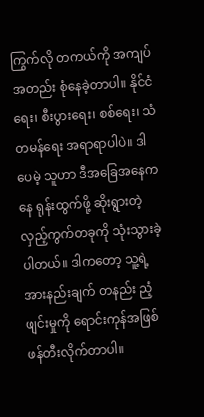ကြွက်လို တကယ်ကို အကျပ်အတည်း စုံနေခဲ့တာပါ။ နိုင်ငံရေး၊ စီးပွားရေး၊ စစ်ရေး၊ သံတမန်ရေး အရာရာပါပဲ။ ဒါပေမဲ့ သူဟာ ဒီအခြေအနေကနေ ရုန်းထွက်ဖို့ ဆိုးရွားတဲ့ လှည့်ကွက်တခုကို သုံးသွားခဲ့ပါတယ်။ ဒါကတော့ သူ့ရဲ့ အားနည်းချက် တနည်း ညံ့ဖျင်းမှုကို ရောင်းကုန်အဖြစ် ဖန်တီးလိုက်တာပါ။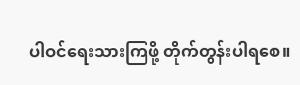ပါဝင်ရေးသားကြဖို့ တိုက်တွန်းပါရစေ။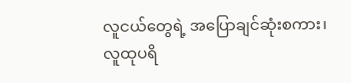လူငယ်တွေရဲ့ အပြောချင်ဆုံးစကား၊ လူထုပရိ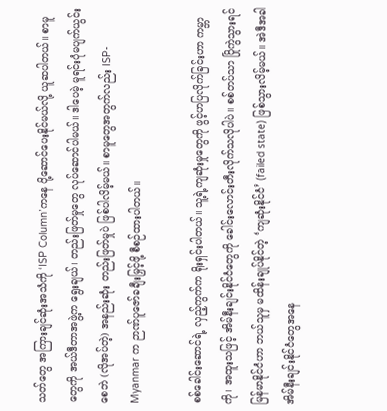သတ်တွေ အကြားချင်ဆုံးအသံကို ‘ISP Column’ကနေ ပို့ဆောင်ပေးနိုင်မယ်လို့ ယူဆပါတယ်။ စာမူတွေကို အယ်ဒီတာအဖွဲ့က ရွေးချယ်၊ တည်းဖြတ်မှုတွေ လုပ်ဆောင်ပါမယ်။ ဒါပေမဲ့ မူရင်းပုံမပျက်ယွင်းစေဘဲ (လိုအပ်တဲ့) အနည်းဆုံး တည်းဖြတ်မှုပဲ ဖြစ်ပါလိမ့်မယ်။ စာမူတွေအတွက်လည်း ISP-Myanmar က ဉာဏ်ပူဇော်ခချီးမြှင့်ဖို့ စီစဉ်ထားပါတယ်။

စစ်ခေါင်းဆောင်ရဲ့ လှည့်ကွက်က ရိုးရှင်းပါတယ်။ သူ့ရဲ့ကျဆုံးမှုတွေကို ဖွင့်ဟပြလိုက်ခြင်းဟာ ကမ္ဘာကို၊ အထူးသဖြင့် အိမ်နီးချင်းနိုင်ငံတွေကို ခေါင်းလောင်းတီးလိုက်သလိုပါပဲ။ စစ်တပ်သာ ပြိုကွဲသွားရင် မြန်မာနိုင်ငံဟာ ဘယ်သူမှ မထိန်းချုပ်နိုင်တဲ့ ‘ကျဆုံးနိုင်ငံ’ (failed state) ဖြစ်သွားလိမ့်မယ်။ အဲဒီအခါ အိမ်နီးချင်းနိုင်ငံတွေအနေ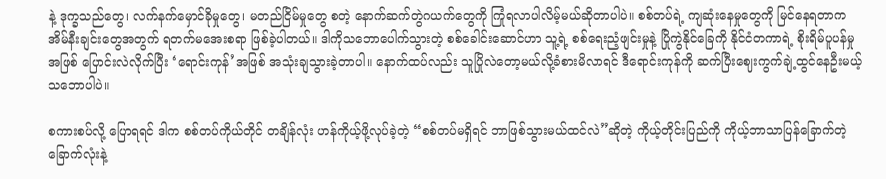နဲ့ ဒုက္ခသည်တွေ၊ လက်နက်မှောင်ခိုမှုတွေ၊ မတည်ငြိမ်မှုတွေ စတဲ့ နောက်ဆက်တွဲဂယက်တွေကို ကြုံရလာပါလိမ့်မယ်ဆိုတာပါပဲ။ စစ်တပ်ရဲ့ ကျဆုံးနေမှုတွေကို မြင်နေရတာက အိမ်နီးချင်းတွေအတွက် ရတက်မအေးစရာ ဖြစ်ခဲ့ပါတယ်။ ဒါကိုသဘောပေါက်သွားတဲ့ စစ်ခေါင်းဆောင်ဟာ သူ့ရဲ့ စစ်ရေးညံ့ဖျင်းမှုနဲ့ ပြိုကွဲနိုင်ခြေကို နိုင်ငံတကာရဲ့ စိုးရိမ်ပူပန်မှုအဖြစ် ပြောင်းလဲလိုက်ပြီး ‘ရောင်းကုန်’အဖြစ် အသုံးချသွားခဲ့တာပါ။ နောက်ထပ်လည်း သူပြိုလဲတော့မယ်လို့ခံစားမိလာရင် ဒီရောင်းကုန်ကို ဆက်ပြီးဈေးကွက်ချဲ့ထွင်နေဦးမယ့်သဘောပါပဲ။

စကားစပ်လို့ ပြောရရင် ဒါက စစ်တပ်ကိုယ်တိုင် တချိန်လုံး ဟန်ကိုယ့်ဖို့လုပ်ခဲ့တဲ့ “စစ်တပ်မရှိရင် ဘာဖြစ်သွားမယ်ထင်လဲ”ဆိုတဲ့ ကိုယ့်တိုင်းပြည်ကို ကိုယ့်ဘာသာပြန်ခြောက်တဲ့ ခြောက်လုံးနဲ့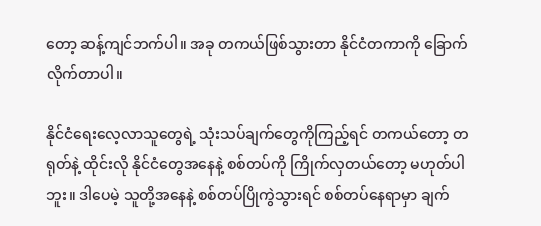တော့ ဆန့်ကျင်ဘက်ပါ။ အခု တကယ်ဖြစ်သွားတာ နိုင်ငံတကာကို ခြောက်လိုက်တာပါ။

နိုင်ငံရေးလေ့လာသူတွေရဲ့ သုံးသပ်ချက်တွေကိုကြည့်ရင် တကယ်တော့ တရုတ်နဲ့ ထိုင်းလို နိုင်ငံတွေအနေနဲ့ စစ်တပ်ကို ကြိုက်လှတယ်တော့ မဟုတ်ပါဘူး။ ဒါပေမဲ့ သူတို့အနေနဲ့ စစ်တပ်ပြိုကွဲသွားရင် စစ်တပ်နေရာမှာ ချက်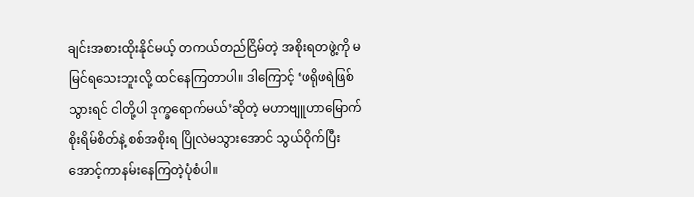ချင်းအစားထိုးနိုင်မယ့် တကယ်တည်ငြိမ်တဲ့ အစိုးရတဖွဲ့ကို မမြင်ရသေးဘူးလို့ ထင်နေကြတာပါ။ ဒါကြောင့် ‘ဖရိုဖရဲဖြစ်သွားရင် ငါတို့ပါ ဒုက္ခရောက်မယ်’ဆိုတဲ့ မဟာဗျူဟာမြောက် စိုးရိမ်စိတ်နဲ့ စစ်အစိုးရ ပြိုလဲမသွားအောင် သွယ်ဝိုက်ပြီး အောင့်ကာနမ်းနေကြတဲ့ပုံစံပါ။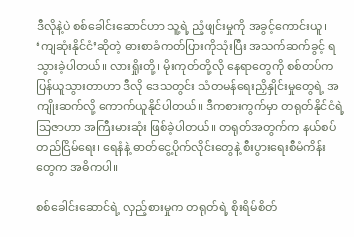ဒီလိုနဲ့ပဲ စစ်ခေါင်းဆောင်ဟာ သူ့ရဲ့ ညံ့ဖျင်းမှုကို အခွင့်ကောင်းယူ၊ ‘ကျဆုံးနိုင်ငံ’ဆိုတဲ့ ဓားစာခံကတ်ပြားကိုသုံးပြီး အသက်ဆက်ခွင့် ရသွားခဲ့ပါတယ်။ လားရှိုးတို့၊ မိုးကုတ်တို့လို နေရာတွေကို စစ်တပ်က ပြန်ယူသွားတာဟာ ဒီလို ဒေသတွင်း သံတမန်ရေးညှိနှိုင်းမှုတွေရဲ့ အကျိုးဆက်လို့ ကောက်ယူနိုင်ပါတယ်။ ဒီကစားကွက်မှာ တရုတ်နိုင်ငံရဲ့ သြဇာဟာ အကြီးမားဆုံး ဖြစ်ခဲ့ပါတယ်။ တရုတ်အတွက်က နယ်စပ်တည်ငြိမ်ရေး၊ ရေနံနဲ့ ဓာတ်ငွေ့ပိုက်လိုင်းတွေနဲ့ စီးပွားရေးစီမံကိန်းတွေက အဓိကပါ။

စစ်ခေါင်းဆောင်ရဲ့ လှည့်စားမှုက တရုတ်ရဲ့ စိုးရိမ်စိတ်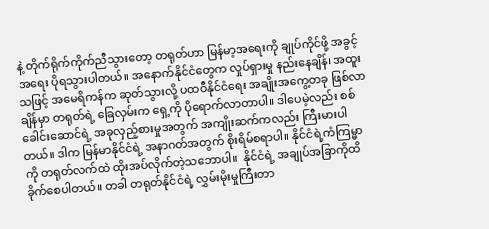နဲ့ တိုက်ရိုက်ကိုက်ညီသွားတော့ တရုတ်ဟာ မြန်မာ့အရေးကို ချုပ်ကိုင်ဖို့ အခွင့်အရေး ပိုရသွားပါတယ်။ အနောက်နိုင်ငံတွေက လှုပ်ရှားမှု နည်းနေချိန်၊ အထူးသဖြင့် အမေရိကန်က ဆုတ်သွားလို့ ပထဝီနိုင်ငံရေး အချိုးအကွေ့တခု ဖြစ်လာချိန်မှာ တရုတ်ရဲ့ ခြေလှမ်းက ရှေ့ကို ပိုရောက်လာတာပါ။ ဒါပေမဲ့လည်း စစ်ခေါင်းဆောင်ရဲ့ အခုလှည့်စားမှုအတွက် အကျိုးဆက်ကလည်း ကြီးမားပါတယ်။ ဒါက မြန်မာနိုင်ငံရဲ့ အနာဂတ်အတွက် စိုးရိမ်စရာပါ။ နိုင်ငံရဲ့ကံကြမ္မာကို တရုတ်လက်ထဲ ထိုးအပ်လိုက်တဲ့သဘောပါ။  နိုင်ငံရဲ့ အချုပ်အခြာကိုထိခိုက်စေပါတယ်။ တခါ တရုတ်နိုင်ငံရဲ့ လွှမ်းမိုးမှုကြီးတာ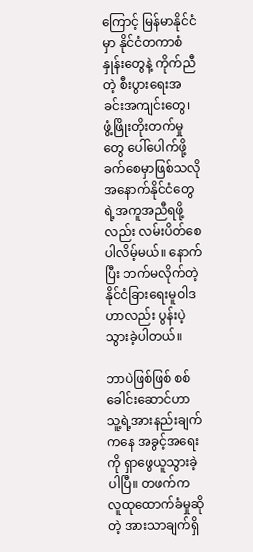ကြောင့် မြန်မာနိုင်ငံမှာ နိုင်ငံတကာစံနှုန်းတွေနဲ့ ကိုက်ညီတဲ့ စီးပွားရေးအခင်းအကျင်းတွေ၊ ဖွံ့ဖြိုးတိုးတက်မှုတွေ ပေါ်ပေါက်ဖို့ ခက်စေမှာဖြစ်သလို အနောက်နိုင်ငံတွေရဲ့အကူအညီရဖို့လည်း လမ်းပိတ်စေပါလိမ့်မယ်။ နောက်ပြီး ဘက်မလိုက်တဲ့ နိုင်ငံခြားရေးမူဝါဒဟာလည်း ပွန်းပဲ့သွားခဲ့ပါတယ်။

ဘာပဲဖြစ်ဖြစ် စစ်ခေါင်းဆောင်ဟာ သူ့ရဲ့အားနည်းချက်ကနေ အခွင့်အရေးကို ရှာဖွေယူသွားခဲ့ပါပြီ။ တဖက်က လူထုထောက်ခံမှုဆိုတဲ့ အားသာချက်ရှိ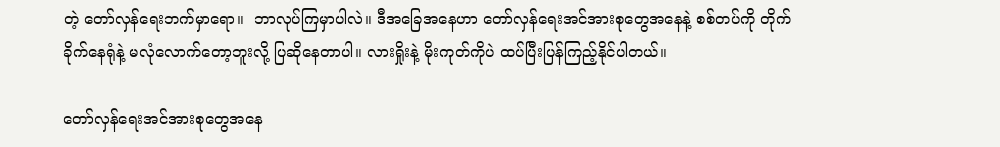တဲ့ တော်လှန်ရေးဘက်မှာရော။  ဘာလုပ်ကြမှာပါလဲ။ ဒီအခြေအနေဟာ တော်လှန်ရေးအင်အားစုတွေအနေနဲ့ စစ်တပ်ကို တိုက်ခိုက်နေရုံနဲ့ မလုံလောက်တော့ဘူးလို့ ပြဆိုနေတာပါ။ လားရှိုးနဲ့ မိုးကုတ်ကိုပဲ ထပ်ပြီးပြန်ကြည့်နိုင်ပါတယ်။

တော်လှန်ရေးအင်အားစုတွေအနေ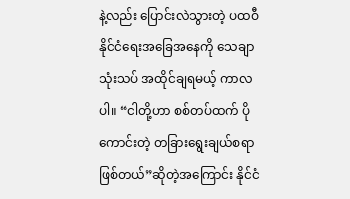နဲ့လည်း ပြောင်းလဲသွားတဲ့ ပထဝီနိုင်ငံရေးအခြေအနေကို သေချာသုံးသပ် အထိုင်ချရမယ့် ကာလပါ။ “ငါတို့ဟာ စစ်တပ်ထက် ပိုကောင်းတဲ့ တခြားရွေးချယ်စရာဖြစ်တယ်”ဆိုတဲ့အကြောင်း နိုင်ငံ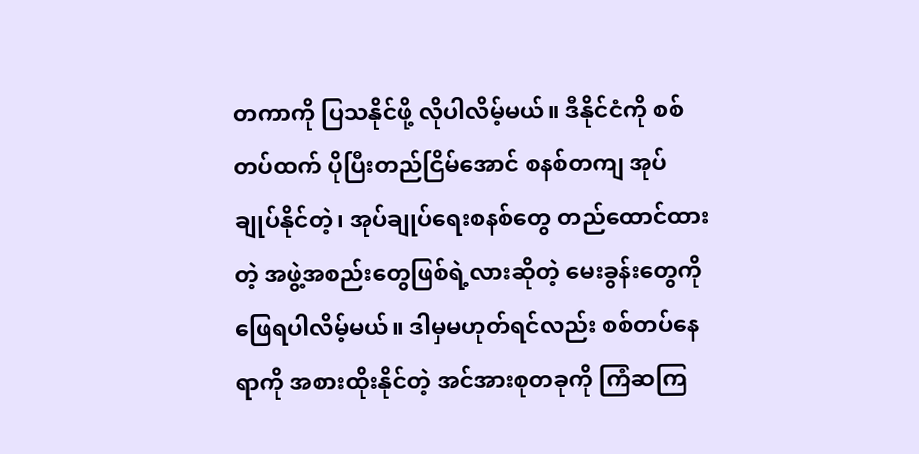တကာကို ပြသနိုင်ဖို့ လိုပါလိမ့်မယ်။ ဒီနိုင်ငံကို စစ်တပ်ထက် ပိုပြီးတည်ငြိမ်အောင် စနစ်တကျ အုပ်ချုပ်နိုင်တဲ့၊ အုပ်ချုပ်ရေးစနစ်တွေ တည်ထောင်ထားတဲ့ အဖွဲ့အစည်းတွေဖြစ်ရဲ့လားဆိုတဲ့ မေးခွန်းတွေကို ဖြေရပါလိမ့်မယ်။ ဒါမှမဟုတ်ရင်လည်း စစ်တပ်နေရာကို အစားထိုးနိုင်တဲ့ အင်အားစုတခုကို ကြံဆကြ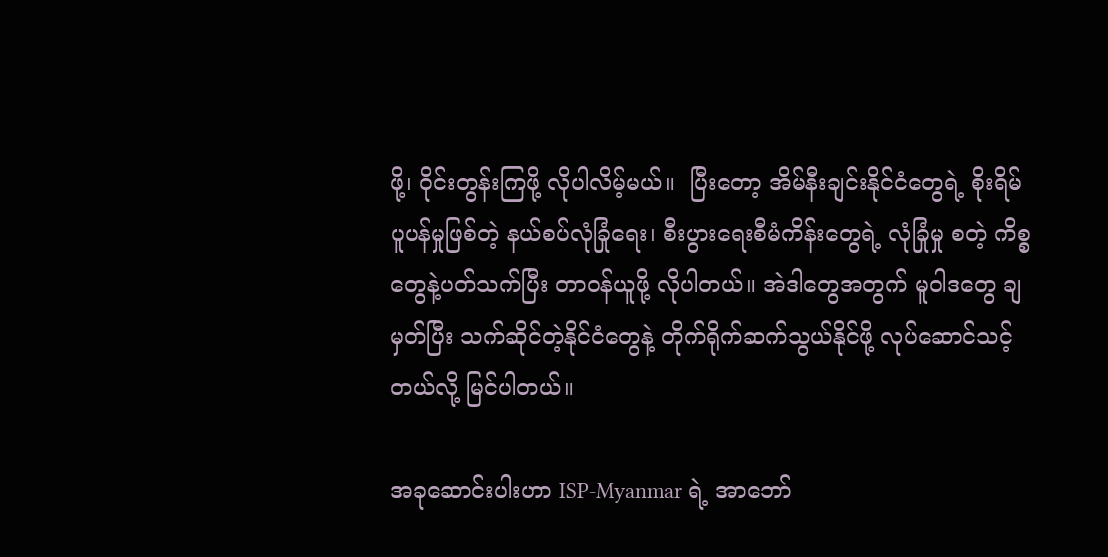ဖို့၊ ဝိုင်းတွန်းကြဖို့ လိုပါလိမ့်မယ်။  ပြီးတော့ အိမ်နီးချင်းနိုင်ငံတွေရဲ့ စိုးရိမ်ပူပန်မှုဖြစ်တဲ့ နယ်စပ်လုံခြုံရေး၊ စီးပွားရေးစီမံကိန်းတွေရဲ့ လုံခြုံမှု စတဲ့ ကိစ္စတွေနဲ့ပတ်သက်ပြီး တာဝန်ယူဖို့ လိုပါတယ်။ အဲဒါတွေအတွက် မူဝါဒတွေ ချမှတ်ပြီး သက်ဆိုင်တဲ့နိုင်ငံတွေနဲ့ တိုက်ရိုက်ဆက်သွယ်နိုင်ဖို့ လုပ်ဆောင်သင့်တယ်လို့ မြင်ပါတယ်။

အခုဆောင်းပါးဟာ ISP-Myanmar ရဲ့ အာဘော်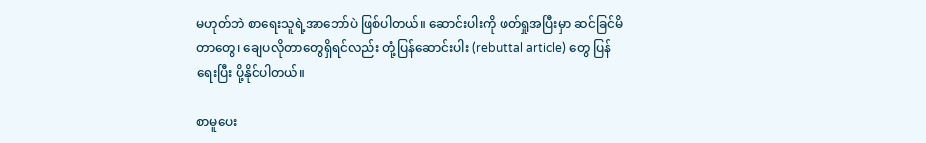မဟုတ်ဘဲ စာရေးသူရဲ့အာဘော်ပဲ ဖြစ်ပါတယ်။ ဆောင်းပါးကို ဖတ်ရှုအပြီးမှာ ဆင်ခြင်မိတာတွေ၊ ချေပလိုတာတွေရှိရင်လည်း တုံ့ပြန်ဆောင်းပါး (rebuttal article) တွေ ပြန်ရေးပြီး ပို့နိုင်ပါတယ်။

စာမူပေး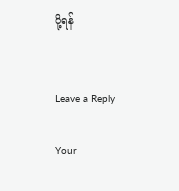ပို့ရန်


Leave a Reply

Your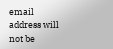email address will not be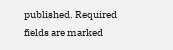published. Required fields are marked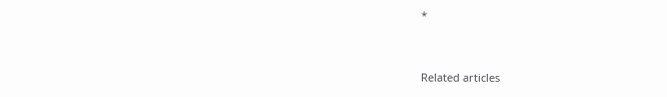*


Related articles